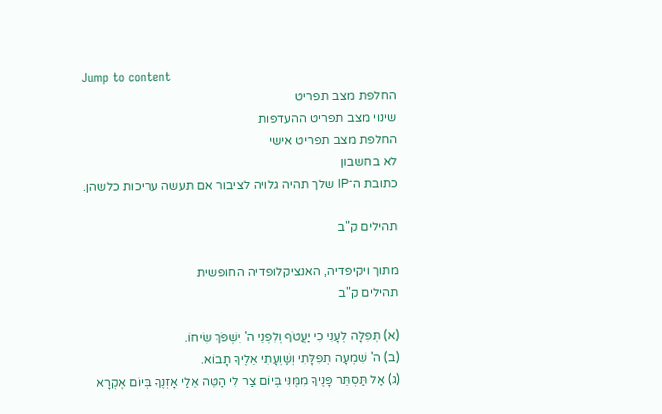Jump to content
החלפת מצב תפריט
שינוי מצב תפריט ההעדפות
החלפת מצב תפריט אישי
לא בחשבון
כתובת ה־IP שלך תהיה גלויה לציבור אם תעשה עריכות כלשהן.

תהילים ק"ב

מתוך ויקיפדיה, האנציקלופדיה החופשית
תהילים ק"ב

(א) תְּפִלָּה לְעָנִי כִי יַעֲטֹף וְלִפְנֵי ה' יִשְׁפֹּךְ שִׂיחוֹ.
(ב) ה' שִׁמְעָה תְפִלָּתִי וְשַׁוְעָתִי אֵלֶיךָ תָבוֹא.
(ג) אַל תַּסְתֵּר פָּנֶיךָ מִמֶּנִּי בְּיוֹם צַר לִי הַטֵּה אֵלַי אָזְנֶךָ בְּיוֹם אֶקְרָא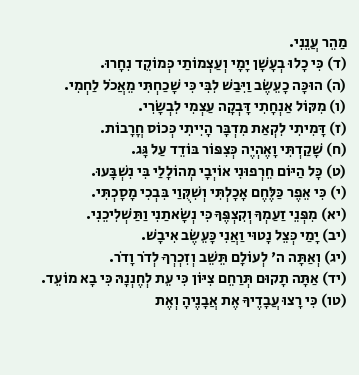מַהֵר עֲנֵנִי.
(ד) כִּי כָלוּ בְעָשָׁן יָמָי וְעַצְמוֹתַי כְּמוֹקֵד נִחָרוּ.
(ה) הוּכָּה כָעֵשֶׂב וַיִּבַשׁ לִבִּי כִּי שָׁכַחְתִּי מֵאֲכֹל לַחְמִי.
(ו) מִקּוֹל אַנְחָתִי דָּבְקָה עַצְמִי לִבְשָׂרִי.
(ז) דָּמִיתִי לִקְאַת מִדְבָּר הָיִיתִי כְּכוֹס חֳרָבוֹת.
(ח) שָׁקַדְתִּי וָאֶהְיֶה כְּצִפּוֹר בּוֹדֵד עַל גָּג.
(ט) כָּל הַיּוֹם חֵרְפוּנִי אוֹיְבָי מְהוֹלָלַי בִּי נִשְׁבָּעוּ.
(י) כִּי אֵפֶר כַּלֶּחֶם אָכָלְתִּי וְשִׁקֻּוַי בִּבְכִי מָסָכְתִּי.
(יא) מִפְּנֵי זַעַמְךָ וְקִצְפֶּךָ כִּי נְשָׂאתַנִי וַתַּשְׁלִיכֵנִי.
(יב) יָמַי כְּצֵל נָטוּי וַאֲנִי כָּעֵשֶׂב אִיבָשׁ.
(יג) וְאַתָּה ה' לְעוֹלָם תֵּשֵׁב וְזִכְרְךָ לְדֹר וָדֹר.
(יד) אַתָּה תָקוּם תְּרַחֵם צִיּוֹן כִּי עֵת לְחֶנְנָהּ כִּי בָא מוֹעֵד.
(טו) כִּי רָצוּ עֲבָדֶיךָ אֶת אֲבָנֶיהָ וְאֶת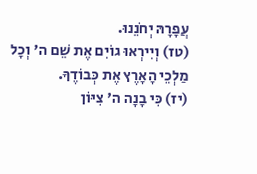עֲפָרָהּ יְחֹנֵנוּ.
(טז) וְיִירְאוּ גוֹיִם אֶת שֵׁם ה' וְכָל מַלְכֵי הָאָרֶץ אֶת כְּבוֹדֶךָ.
(יז) כִּי בָנָה ה' צִיּוֹן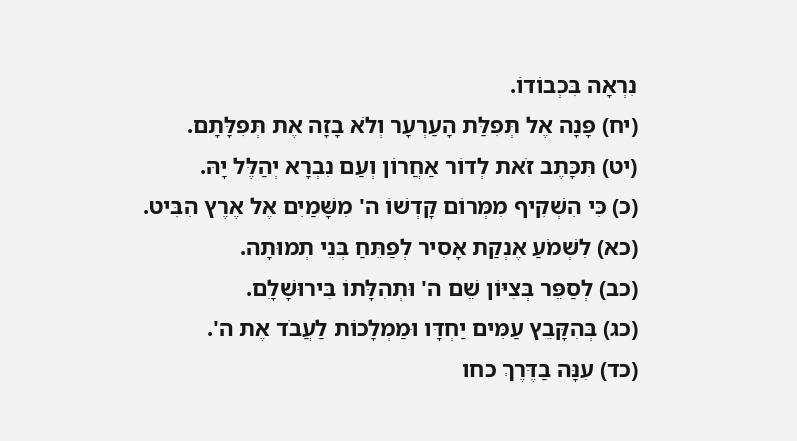נִרְאָה בִּכְבוֹדוֹ.
(יח) פָּנָה אֶל תְּפִלַּת הָעַרְעָר וְלֹא בָזָה אֶת תְּפִלָּתָם.
(יט) תִּכָּתֶב זֹאת לְדוֹר אַחֲרוֹן וְעַם נִבְרָא יְהַלֶּל יָהּ.
(כ) כִּי הִשְׁקִיף מִמְּרוֹם קָדְשׁוֹ ה' מִשָּׁמַיִם אֶל אֶרֶץ הִבִּיט.
(כא) לִשְׁמֹעַ אֶנְקַת אָסִיר לְפַתֵּחַ בְּנֵי תְמוּתָה.
(כב) לְסַפֵּר בְּצִיּוֹן שֵׁם ה' וּתְהִלָּתוֹ בִּירוּשָׁלָ‍ִם.
(כג) בְּהִקָּבֵץ עַמִּים יַחְדָּו וּמַמְלָכוֹת לַעֲבֹד אֶת ה'.
(כד) עִנָּה בַדֶּרֶךְ כחו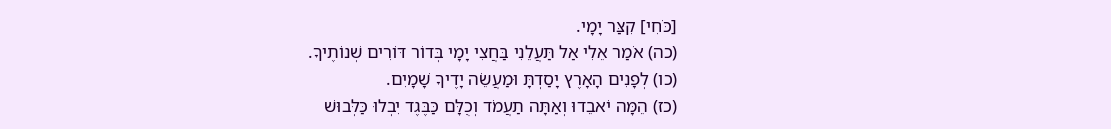[כֹּחִי] קִצַּר יָמָי.
(כה) אֹמַר אֵלִי אַל תַּעֲלֵנִי בַּחֲצִי יָמָי בְּדוֹר דּוֹרִים שְׁנוֹתֶיךָ.
(כו) לְפָנִים הָאָרֶץ יָסַדְתָּ וּמַעֲשֵׂה יָדֶיךָ שָׁמָיִם.
(כז) הֵמָּה יֹאבֵדוּ וְאַתָּה תַעֲמֹד וְכֻלָּם כַּבֶּגֶד יִבְלוּ כַּלְּבוּשׁ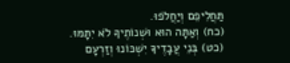תַּחֲלִיפֵם וְיַחֲלֹפוּ.
(כח) וְאַתָּה הוּא וּשְׁנוֹתֶיךָ לֹא יִתָּמּוּ.
(כט) בְּנֵי עֲבָדֶיךָ יִשְׁכּוֹנוּ וְזַרְעָם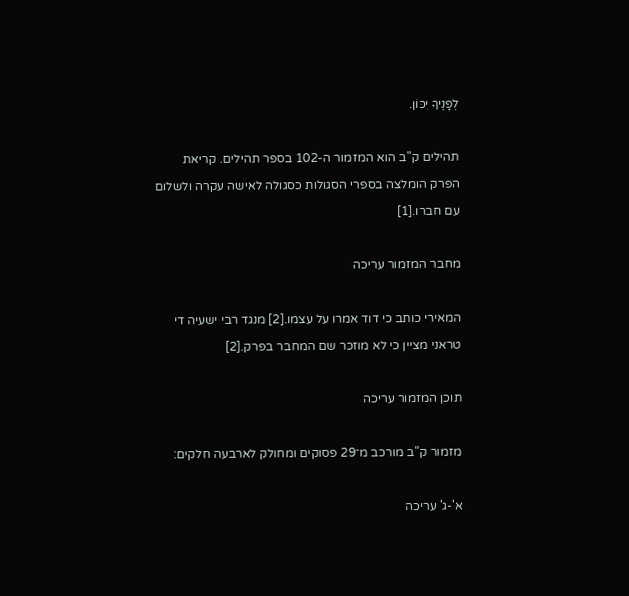לְפָנֶיךָ יִכּוֹן.

תהילים ק"ב הוא המזמור ה-102 בספר תהילים. קריאת הפרק הומלצה בספרי הסגולות כסגולה לאישה עקרה ולשלום עם חברו.[1]

מחבר המזמור עריכה

המאירי כותב כי דוד אמרו על עצמו.[2] מנגד רבי ישעיה די טראני מציין כי לא מוזכר שם המחבר בפרק.[2]

תוכן המזמור עריכה

מזמור ק"ב מורכב מ־29 פסוקים ומחולק לארבעה חלקים:

א'-ג' עריכה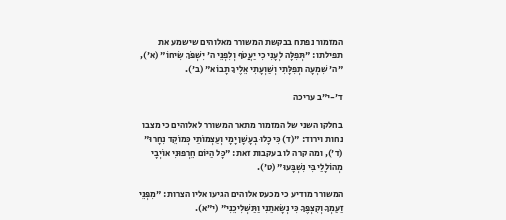המזמור נפתח בבקשת המשורר מאלוהים שישמע את תפילתו: "תְּפִלָּה לְעָנִי כִי יַעֲטֹף וְלִפְנֵי ה' יִשְׁפֹּךְ שִׂיחוֹ" (א'), "ה' שִׁמְעָה תְפִלָּתִי וְשַׁוְעָתִי אֵלֶיךָ תָבוֹא" (ב').

ד'-י"ב עריכה

בחלקו השני של המזמור מתאר המשורר לאלוהים כי מצבו נחות וירוד: "(ד) כִּי כָלוּ בְעָשָׁן יָמָי וְעַצְמוֹתַי כְּמוֹקֵד נִחָרוּ" (ד'), ומה קרה לו בעקבות זאת: "כׇּל הַיּוֹם חֵרְפוּנִי אוֹיְבָי מְהוֹלָלַי בִּי נִשְׁבָּעוּ" (ט').

המשורר מודיע כי מכעס אלוהים הגיעו אליו הצרות: "מִפְּנֵי זַעַמְךָ וְקִצְפֶּךָ כִּי נְשָׂאתַנִי וַתַּשְׁלִיכֵנִי" (י"א).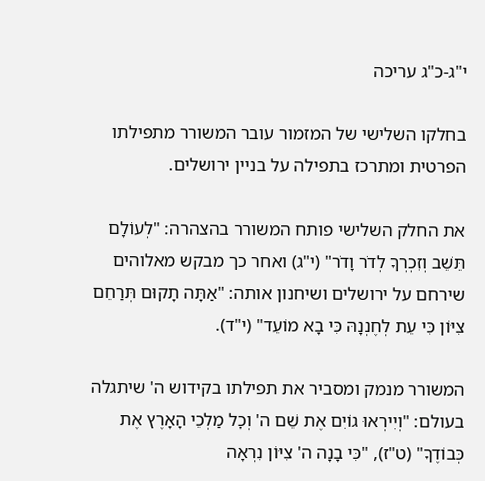י"ג-כ"ג עריכה

בחלקו השלישי של המזמור עובר המשורר מתפילתו הפרטית ומתרכז בתפילה על בניין ירושלים.

את החלק השלישי פותח המשורר בהצהרה: "לְעוֹלָם תֵּשֵׁב וְזִכְרְךָ לְדֹר וָדֹר" (י"ג) ואחר כך מבקש מאלוהים שירחם על ירושלים ושיחנון אותה: "אַתָּה תָקוּם תְּרַחֵם צִיּוֹן כִּי עֵת לְחֶנְנָהּ כִּי בָא מוֹעֵד" (י"ד).

המשורר מנמק ומסביר את תפילתו בקידוש ה' שיתגלה בעולם: "וְיִירְאוּ גוֹיִם אֶת שֵׁם ה' וְכׇל מַלְכֵי הָאָרֶץ אֶת כְּבוֹדֶךָ" (ט"ז), "כִּי בָנָה ה' צִיּוֹן נִרְאָה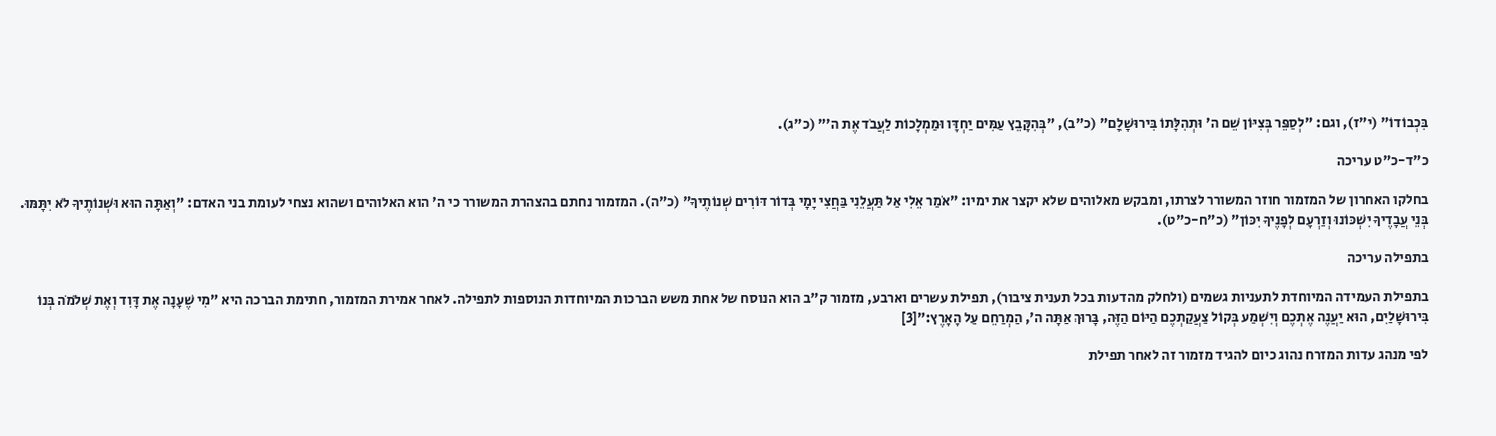בִּכְבוֹדוֹ" (י"ז), וגם: "לְסַפֵּר בְּצִיּוֹן שֵׁם ה' וּתְהִלָּתוֹ בִּירוּשָׁלָ‍ִם" (כ"ב), "בְּהִקָּבֵץ עַמִּים יַחְדָּו וּמַמְלָכוֹת לַעֲבֹד אֶת ה'" (כ"ג).

כ"ד-כ"ט עריכה

בחלקו האחרון של המזמור חוזר המשורר לצרתו, ומבקש מאלוהים שלא יקצר את ימיו: "אֹמַר אֵלִי אַל תַּעֲלֵנִי בַּחֲצִי יָמָי בְּדוֹר דּוֹרִים שְׁנוֹתֶיךָ" (כ"ה). המזמור נחתם בהצהרת המשורר כי ה' הוא האלוהים ושהוא נצחי לעומת בני האדם: "וְאַתָּה הוּא וּשְׁנוֹתֶיךָ לֹא יִתָּמּוּ. בְּנֵי עֲבָדֶיךָ יִשְׁכּוֹנוּ וְזַרְעָם לְפָנֶיךָ יִכּוֹן" (כ"ח-כ"ט).

בתפילה עריכה

בתפילת העמידה המיוחדת לתעניות גשמים (ולחלק מהדעות בכל תענית ציבור), תפילת עשרים וארבע, מזמור ק"ב הוא הנוסח של אחת משש הברכות המיוחדות הנוספות לתפילה. לאחר אמירת המזמור, חתימת הברכה היא ”מִי שֶׁעָנָה אֶת דָּוִד וְאֶת שְׁלֹמֹה בְּנוֹ בִּירוּשָׁלַיִם, הוּא יַעֲנֶה אֶתְכֶם וְיִשְׁמַע בְּקוֹל צַעֲקַתְכֶם הַיּוֹם הַזֶּה, בָּרוּךְ אַתָּה ה', הַמְרַחֵם עַל הָאָרֶץ:”[3]

לפי מנהג עדות המזרח נהוג כיום להגיד מזמור זה לאחר תפילת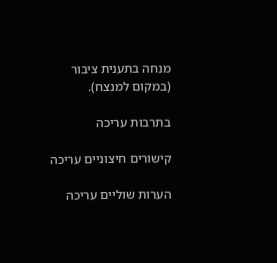מנחה בתענית ציבור (במקום למנצח).

בתרבות עריכה

קישורים חיצוניים עריכה

הערות שוליים עריכה